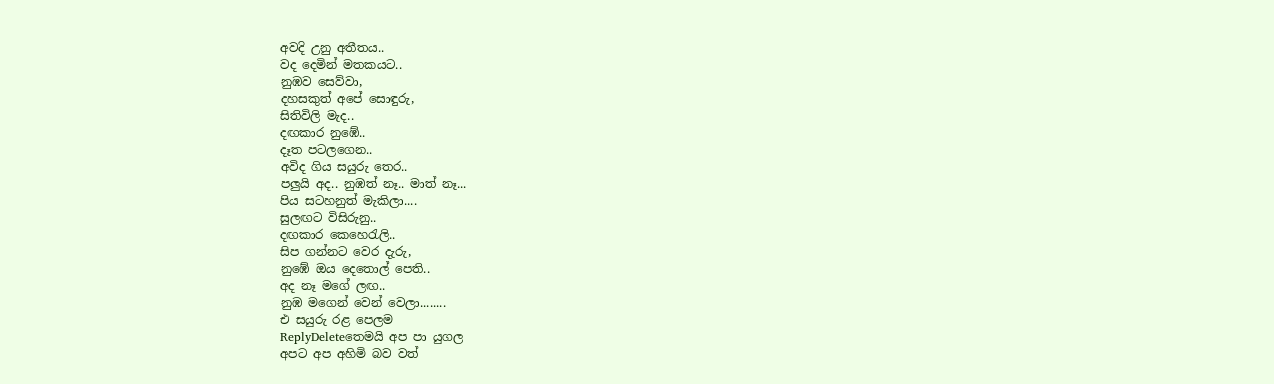අවදි උනු අතීතය..
වද දෙමින් මතකයට..
නුඹව සෙව්වා,
දහසකුත් අපේ සොඳුරු,
සිතිවිලි මැද..
දඟකාර නුඹේ..
දෑත පටලගෙන..
අවිද ගිය සයුරු තෙර..
පලුයි අද.. නුඹත් නෑ.. මාත් නෑ...
පිය සටහනුත් මැකිලා....
සුලඟට විසිරුනු..
දඟකාර කෙහෙරැලි..
සිප ගන්නට වෙර දැරු,
නුඹේ ඔය දෙතොල් පෙති..
අද නෑ මගේ ලඟ..
නුඹ මගෙන් වෙන් වෙලා........
එ සයුරු රළ පෙලම
ReplyDeleteතෙමයි අප පා යුගල
අපට අප අහිමි බව වත්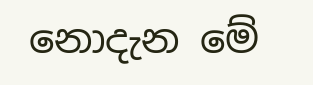නොදැන මේ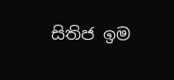සිතිජ ඉම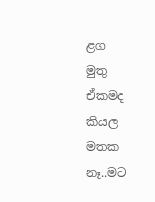ළග
මුතු
ඒකමද කියල මතක නෑ..මට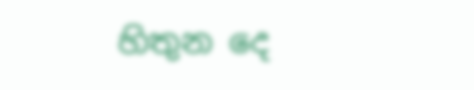හිතුන දෙ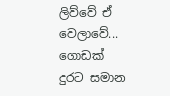ලිව්වේ ඒ වෙලාවේ... ගොඩක් දුරට සමාන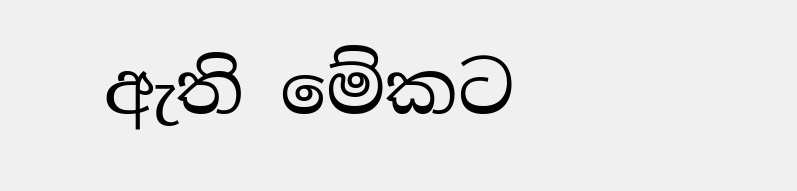ඇති මේකට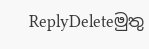ReplyDeleteමුතු